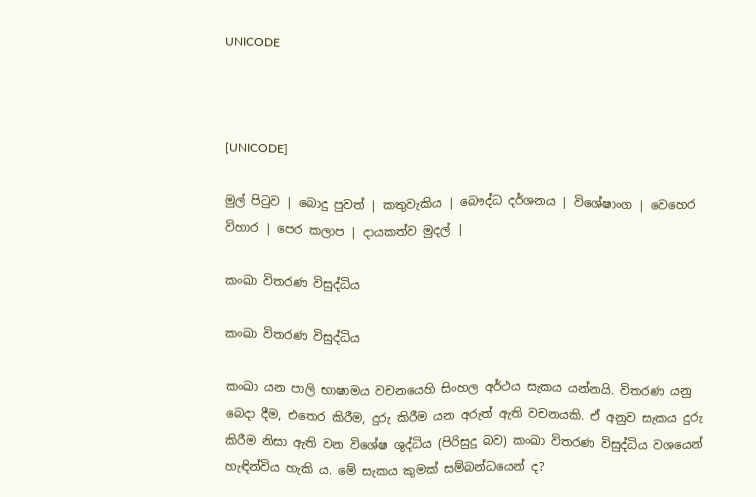UNICODE



[UNICODE]

මුල් පිටුව | බොදු පුවත් | කතුවැකිය | බෞද්ධ දර්ශනය | විශේෂාංග | වෙහෙර විහාර | පෙර කලාප | දායකත්ව මුදල් |

කංඛා විතරණ විසුද්ධිය

කංඛා විතරණ විසුද්ධිය

කංඛා යන පාලි භාෂාමය වචනයෙහි සිංහල අර්ථය සැකය යන්නයි. විතරණ යනු බෙදා දීම, එතෙර කිරීම, දුරු කිරීම යන අරුත් ඇති වචනයකි. ඒ අනුව සැකය දුරු කිරීම නිසා ඇති වන විශේෂ ශුද්ධිය (පිරිසුදු බව) කංඛා විතරණ විසුද්ධිය වශයෙන් හැඳින්විය හැකි ය. මේ සැකය කුමක් සම්බන්ධයෙන් ද?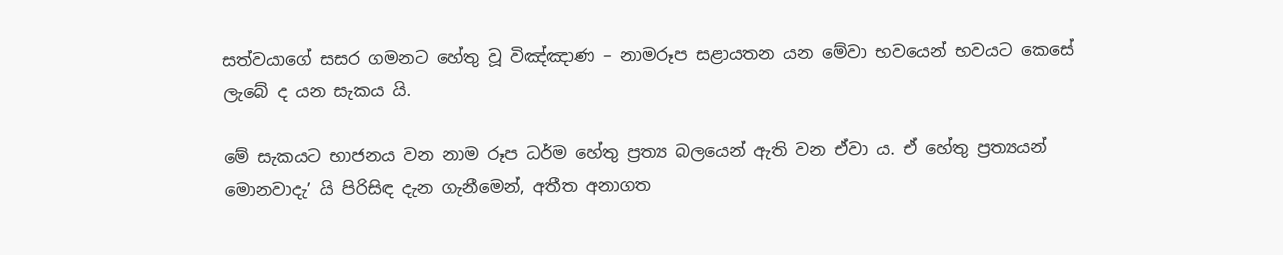සත්වයාගේ සසර ගමනට හේතු වූ විඤ්ඤාණ – නාමරූප සළායතන යන මේවා භවයෙන් භවයට කෙසේ ලැබේ ද යන සැකය යි.

මේ සැකයට භාජනය වන නාම රූප ධර්ම හේතු ප්‍රත්‍ය බලයෙන් ඇති වන ඒවා ය. ඒ හේතු ප්‍රත්‍යයන් මොනවාදැ’ යි පිරිසිඳ දැන ගැනීමෙන්, අතීත අනාගත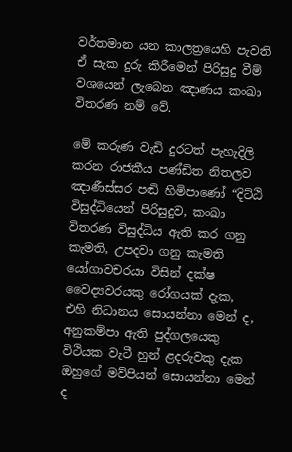වර්තමාන යන කාලත්‍රයෙහි පැවති ඒ සැක දුරු කිරීමෙන් පිරිසුදු වීම් වශයෙන් ලැබෙන ඤාණය කංඛා විතරණ නම් වේ.

මේ කරුණ වැඩි දුරටත් පැහැදිලි කරන රාජකීය පණ්ඩිත නිතලව ඤාණීස්සර පඬි හිමිපාණෝ “දිට්ඨි විසුද්ධියෙන් පිරිසුදුව, කංඛා විතරණ විසුද්ධිය ඇති කර ගනු කැමති, උපදවා ගනු කැමති යෝගාවචරයා විසින් දක්ෂ වෛද්‍යවරයකු රෝගයක් දැක, එහි නිධානය සොයන්නා මෙන් ද, අනුකම්පා ඇති පුද්ගලයෙකු විථියක වැටී හුන් ළදරුවකු දැක ඔහුගේ මව්පියන් සොයන්නා මෙන් ද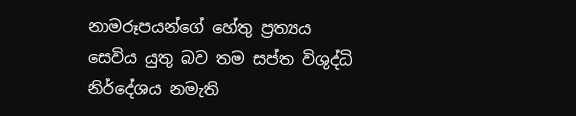නාමරූපයන්ගේ හේතු ප්‍රත්‍යය සෙවිය යුතු බව තම සප්ත විශුද්ධි නිර්දේශය නමැති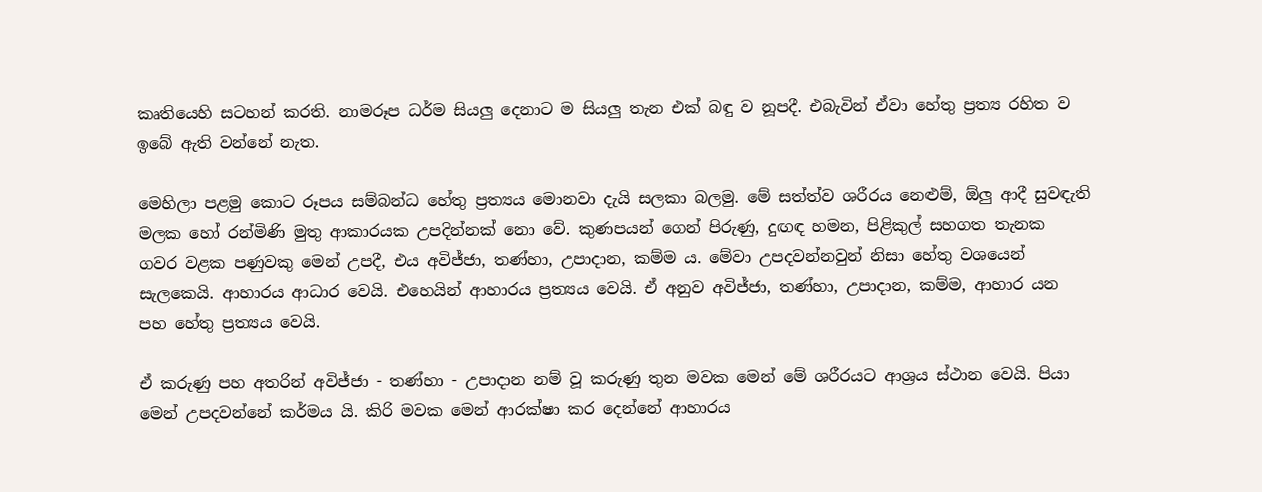කෘතියෙහි සටහන් කරති. නාමරූප ධර්ම සියලු දෙනාට ම සියලු තැන එක් බඳු ව නූපදී. එබැවින් ඒවා හේතු ප්‍රත්‍ය රහිත ව ඉබේ ඇති වන්නේ නැත.

මෙහිලා පළමු කොට රූපය සම්බන්ධ හේතු ප්‍රත්‍යය මොනවා දැයි සලකා බලමු. මේ සත්ත්ව ශරීරය නෙළුම්, ඕලු ආදී සුවඳැති මලක හෝ රන්මිණි මුතු ආකාරයක උපදින්නක් නො වේ. කුණපයන් ගෙන් පිරුණු, දුඟඳ හමන, පිළිකුල් සහගත තැනක ගවර වළක පණුවකු මෙන් උපදී, එය අවිජ්ජා, තණ්හා, උපාදාන, කම්ම ය. මේවා උපදවන්නවුන් නිසා හේතු වශයෙන් සැලකෙයි. ආහාරය ආධාර වෙයි. එහෙයින් ආහාරය ප්‍රත්‍යය වෙයි. ඒ අනුව අවිජ්ජා, තණ්හා, උපාදාන, කම්ම, ආහාර යන පහ හේතු ප්‍රත්‍යය වෙයි.

ඒ කරුණු පහ අතරින් අවිජ්ජා - තණ්හා - උපාදාන නම් වූ කරුණු තුන මවක මෙන් මේ ශරීරයට ආශ්‍රය ස්ථාන වෙයි. පියා මෙන් උපදවන්නේ කර්මය යි. කිරි මවක මෙන් ආරක්ෂා කර දෙන්නේ ආහාරය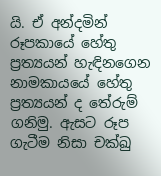යි. ඒ අන්දමින් රූපකායේ හේතු ප්‍රත්‍යයන් හැඳිනගෙන නාමකායයේ හේතු ප්‍රත්‍යයන් ද තේරුම් ගනිමු. ඇසට රූප ගැටීම නිසා චක්ඛු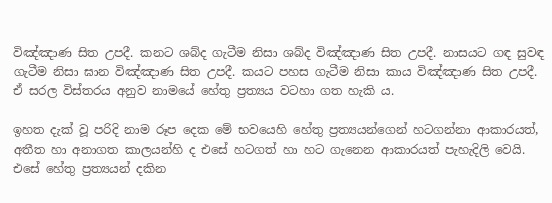විඤ්ඤාණ සිත උපදී. කනට ශබ්ද ගැටීම නිසා ශබ්ද විඤ්ඤාණ සිත උපදී. නාසයට ගඳ සුවඳ ගැටීම නිසා ඝාන විඤ්ඤාණ සිත උපදී. කයට පහස ගැටීම නිසා කාය විඤ්ඤාණ සිත උපදී. ඒ සරල විස්තරය අනුව නාමයේ හේතු ප්‍රත්‍යය වටහා ගත හැකි ය.

ඉහත දැක් වූ පරිදි නාම රූප දෙක මේ භවයෙහි හේතු ප්‍රත්‍යයන්ගෙන් හටගන්නා ආකාරයත්, අතීත හා අනාගත කාලයන්හි ද එසේ හටගත් හා හට ගැනෙන ආකාරයත් පැහැදිලි වෙයි. එසේ හේතු ප්‍රත්‍යයන් දකින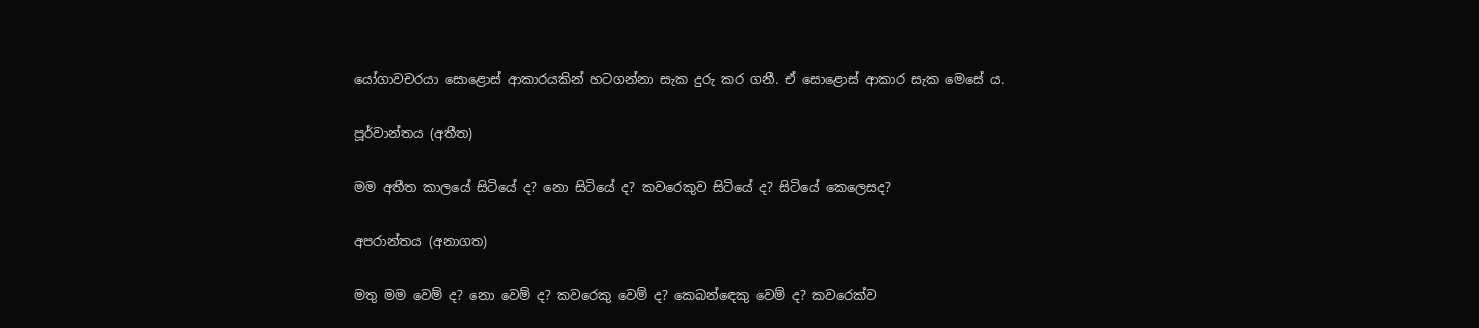යෝගාවචරයා සොළොස් ආකාරයකින් හටගන්නා සැක දුරු කර ගනී. ඒ සොළොස් ආකාර සැක මෙසේ ය.

පූර්වාන්තය (අතීත)

මම අතීත කාලයේ සිටියේ ද? නො සිටියේ ද? කවරෙකුව සිටියේ ද? සිටියේ කෙලෙසද?

අපරාන්තය (අනාගත)

මතු මම වෙම් ද? නො වෙම් ද? කවරෙකු වෙම් ද? කෙබන්ඳෙකු වෙම් ද? කවරෙක්ව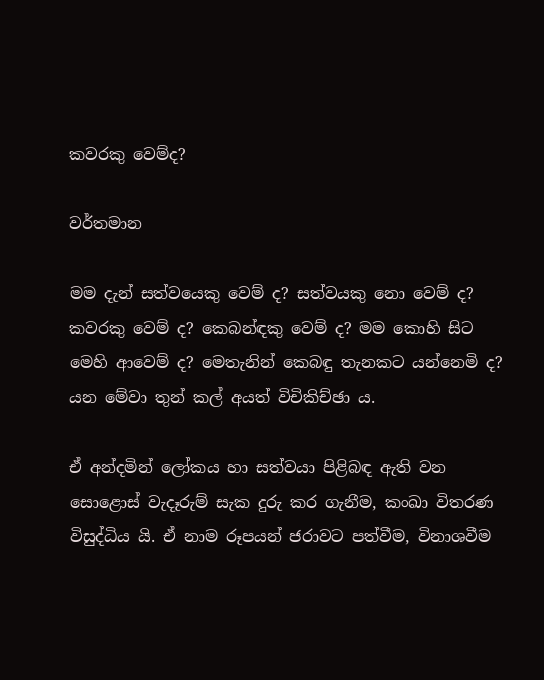කවරකු වෙම්ද?

වර්තමාන

මම දැන් සත්වයෙකු වෙම් ද? සත්වයකු නො වෙම් ද? කවරකු වෙම් ද? කෙබන්ඳකු වෙම් ද? මම කොහි සිට මෙහි ආවෙම් ද? මෙතැනින් කෙබඳු තැනකට යන්නෙමි ද? යන මේවා තුන් කල් අයත් විචිකිච්ඡා ය.

ඒ අන්දමින් ලෝකය හා සත්වයා පිළිබඳ ඇති වන සොළොස් වැදෑරුම් සැක දුරු කර ගැනීම, කංඛා විතරණ විසුද්ධිය යි. ඒ නාම රූපයන් ජරාවට පත්වීම, විනාශවීම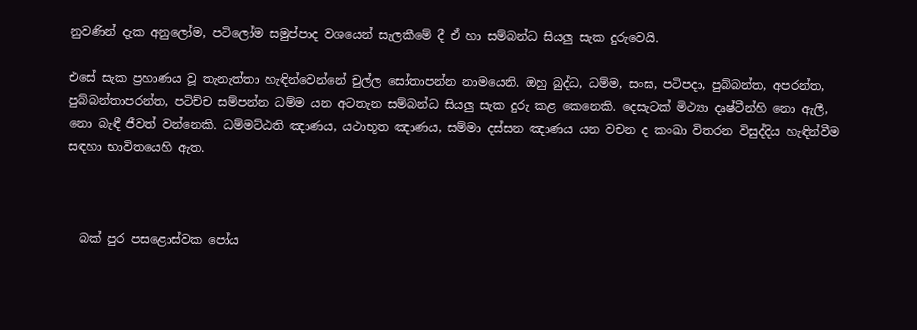නුවණින් දැක අනුලෝම, පටිලෝම සමුප්පාද වශයෙන් සැලකීමේ දී ඒ හා සම්බන්ධ සියලු සැක දුරුවෙයි.

එසේ සැක ප්‍රහාණය වූ තැනැත්තා හැඳින්වෙන්නේ චුල්ල සෝතාපන්න නාමයෙනි. ඔහු බුද්ධ, ධම්ම, සංඝ, පටිපදා, පුබ්බන්ත, අපරන්ත, පුබ්බන්තාපරන්ත, පටිච්ච සම්පන්න ධම්ම යන අටතැන සම්බන්ධ සියලු සැක දුරු කළ කෙනෙකි. දෙසැටක් මිථ්‍යා දෘෂ්ටීන්හි නො ඇලී, නො බැඳී ජීවත් වන්නෙකි. ධම්මට්ඨති ඤාණය, යථාභූත ඤාණය, සම්මා දස්සන ඤාණය යන වචන ද කංඛා විතරන විසුද්දිය හැඳින්වීම සඳහා භාවිතයෙහි ඇත.



  බක් පුර පසළොස්වක පෝය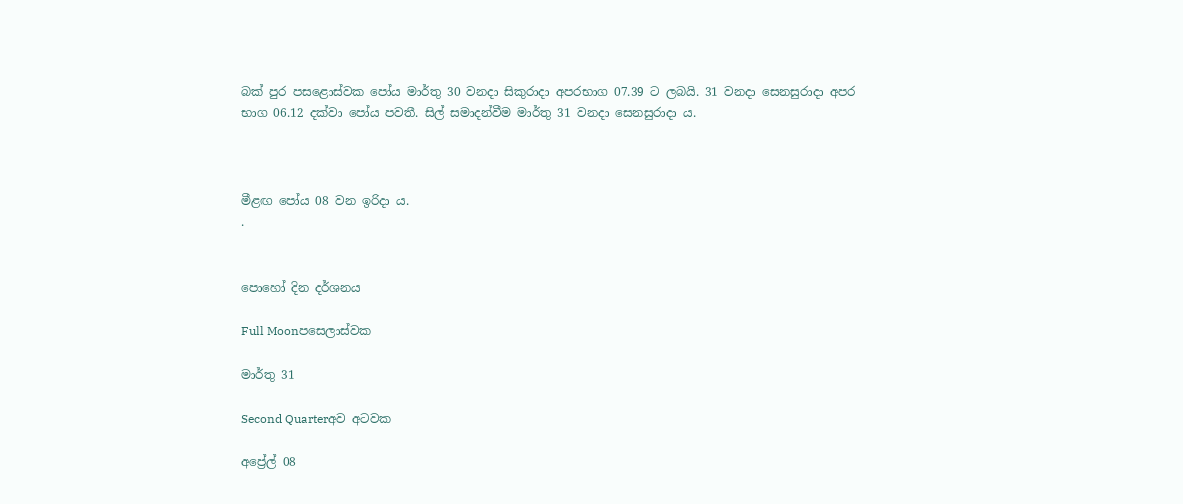බක් පුර පසළොස්වක පෝය මාර්තු 30 වනදා සිකුරාදා අපරභාග 07.39 ට ලබයි. 31 වනදා සෙනසුරාදා අපර භාග 06.12 දක්වා පෝය පවතී. සිල් සමාදන්වීම මාර්තු 31 වනදා සෙනසුරාදා ය.



මීළඟ පෝය 08 වන ඉරිදා ය.
.


පොහෝ දින දර්ශනය

Full Moonපසෙලාස්වක

මාර්තු 31

Second Quarterඅව අටවක

අප්‍රේල් 08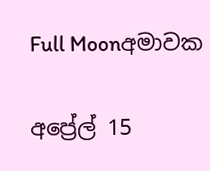Full Moonඅමාවක

අප්‍රේල් 15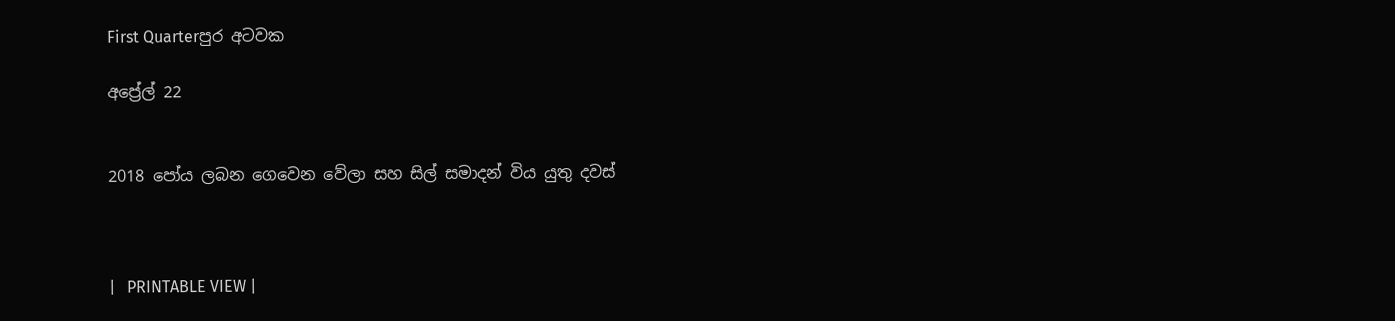First Quarterපුර අටවක

අප්‍රේල් 22


2018 පෝය ලබන ගෙවෙන වේලා සහ සිල් සමාදන් විය යුතු දවස්



|   PRINTABLE VIEW |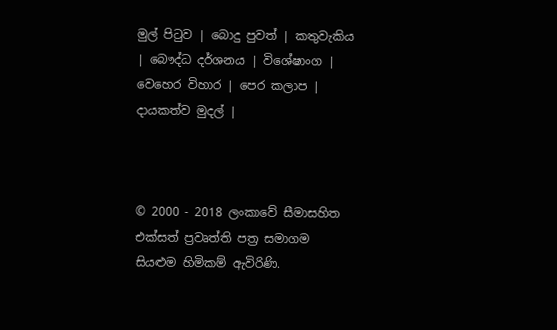මුල් පිටුව | බොදු පුවත් | කතුවැකිය | බෞද්ධ දර්ශනය | විශේෂාංග | වෙහෙර විහාර | පෙර කලාප | දායකත්ව මුදල් |



© 2000 - 2018 ලංකාවේ සීමාසහිත එක්සත් ප්‍රවෘත්ති පත්‍ර සමාගම
සියළුම හිමිකම් ඇවිරිණි.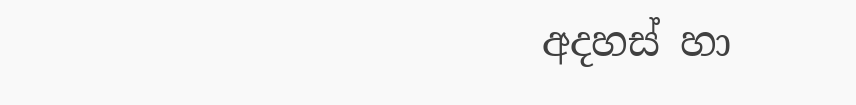අදහස් හා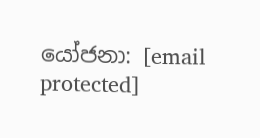යෝජනා: [email protected]